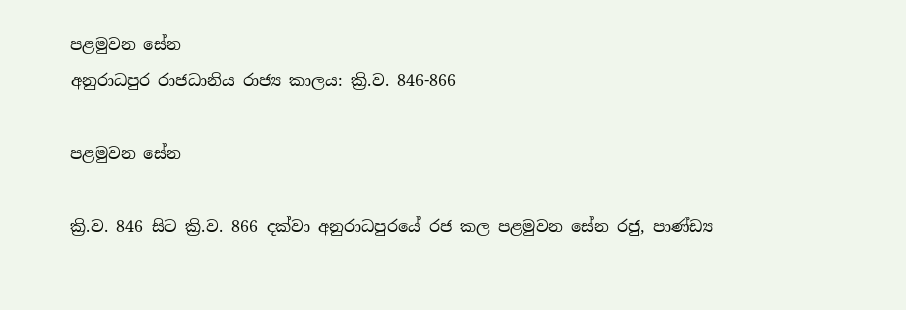පළමුවන සේන
අනුරාධපුර රාජධානිය රාජ්‍ය කාලය: ක්‍රි.ව. 846-866

පළමුවන සේන

ක්‍රි.ව. 846 සිට ක්‍රි.ව. 866 දක්වා අනුරාධපුරයේ රජ කල පළමුවන සේන රජු, පාණ්ඩ්‍ය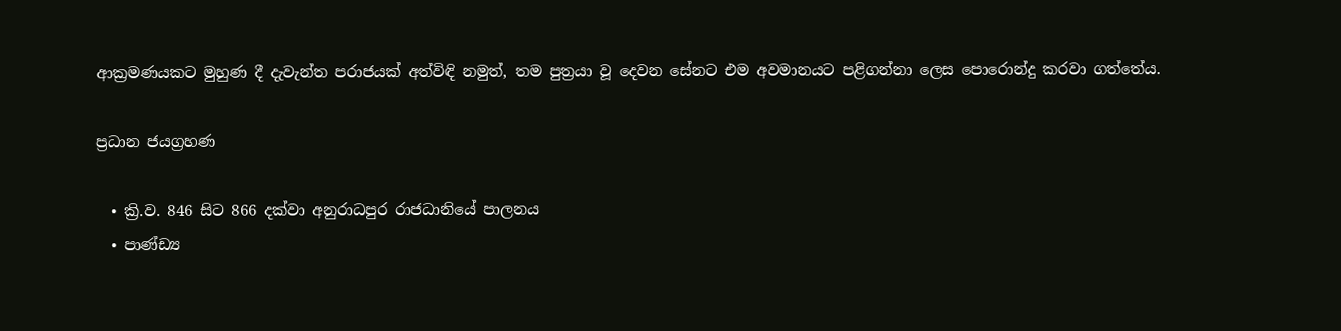ආක්‍රමණයකට මුහුණ දී දැවැන්ත පරාජයක් අත්විඳි නමුත්, තම පුත්‍රයා වූ දෙවන සේනට එම අවමානයට පළිගන්නා ලෙස පොරොන්දු කරවා ගත්තේය.

ප්‍රධාන ජයග්‍රහණ

  • ක්‍රි.ව. 846 සිට 866 දක්වා අනුරාධපුර රාජධානියේ පාලනය
  • පාණ්ඩ්‍ය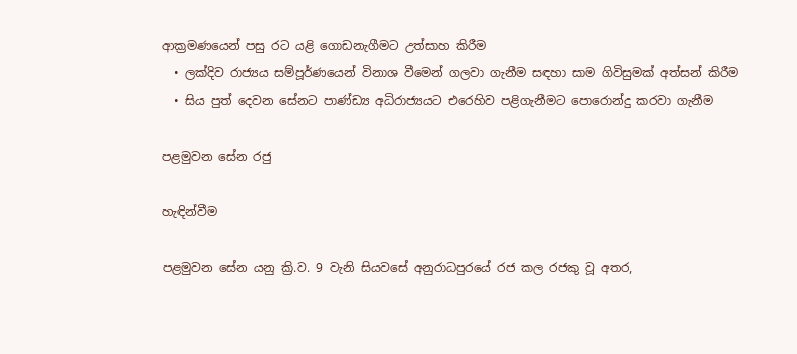ආක්‍රමණයෙන් පසු රට යළි ගොඩනැගීමට උත්සාහ කිරීම
  • ලක්දිව රාජ්‍යය සම්පූර්ණයෙන් විනාශ වීමෙන් ගලවා ගැනීම සඳහා සාම ගිවිසුමක් අත්සන් කිරීම
  • සිය පුත් දෙවන සේනට පාණ්ඩ්‍ය අධිරාජ්‍යයට එරෙහිව පළිගැනීමට පොරොන්දු කරවා ගැනීම

පළමුවන සේන රජු

හැඳින්වීම

පළමුවන සේන යනු ක්‍රි.ව. 9 වැනි සියවසේ අනුරාධපුරයේ රජ කල රජකු වූ අතර,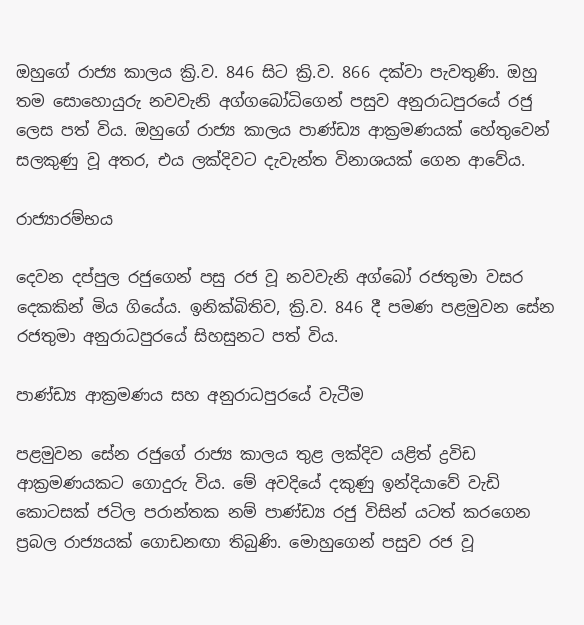ඔහුගේ රාජ්‍ය කාලය ක්‍රි.ව. 846 සිට ක්‍රි.ව. 866 දක්වා පැවතුණි. ඔහු තම සොහොයුරු නවවැනි අග්ගබෝධිගෙන් පසුව අනුරාධපුරයේ රජු ලෙස පත් විය. ඔහුගේ රාජ්‍ය කාලය පාණ්ඩ්‍ය ආක්‍රමණයක් හේතුවෙන් සලකුණු වූ අතර, එය ලක්දිවට දැවැන්ත විනාශයක් ගෙන ආවේය.

රාජ්‍යාරම්භය

දෙවන දප්පුල රජුගෙන් පසු රජ වූ නවවැනි අග්බෝ රජතුමා වසර දෙකකින් මිය ගියේය. ඉනික්බිතිව, ක්‍රි.ව. 846 දී පමණ පළමුවන සේන රජතුමා අනුරාධපුරයේ සිහසුනට පත් විය.

පාණ්ඩ්‍ය ආක්‍රමණය සහ අනුරාධපුරයේ වැටීම

පළමුවන සේන රජුගේ රාජ්‍ය කාලය තුළ ලක්දිව යළිත් ද්‍රවිඩ ආක්‍රමණයකට ගොදුරු විය. මේ අවදියේ දකුණු ඉන්දියාවේ වැඩි කොටසක් ජටිල පරාන්තක නම් පාණ්ඩ්‍ය රජු විසින් යටත් කරගෙන ප්‍රබල රාජ්‍යයක් ගොඩනඟා තිබුණි. මොහුගෙන් පසුව රජ වූ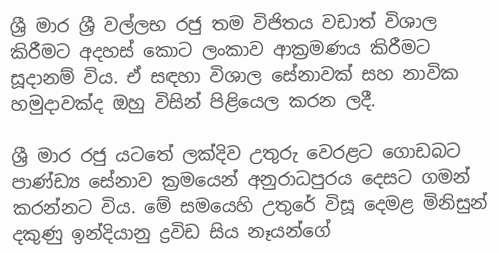ශ්‍රී මාර ශ්‍රී වල්ලභ රජු තම විජිතය වඩාත් විශාල කිරීමට අදහස් කොට ලංකාව ආක්‍රමණය කිරීමට සූදානම් විය. ඒ සඳහා විශාල සේනාවක් සහ නාවික හමුදාවක්ද ඔහු විසින් පිළියෙල කරන ලදී.

ශ්‍රී මාර රජු යටතේ ලක්දිව උතුරු වෙරළට ගොඩබට පාණ්ඩ්‍ය සේනාව ක්‍රමයෙන් අනුරාධපුරය දෙසට ගමන් කරන්නට විය. මේ සමයෙහි උතුරේ විසූ දෙමළ මිනිසුන් දකුණු ඉන්දියානු ද්‍රවිඩ සිය නෑයන්ගේ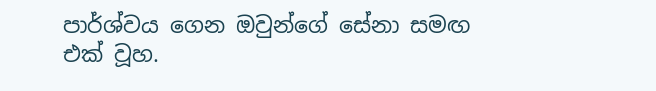පාර්ශ්වය ගෙන ඔවුන්ගේ සේනා සමඟ එක් වූහ.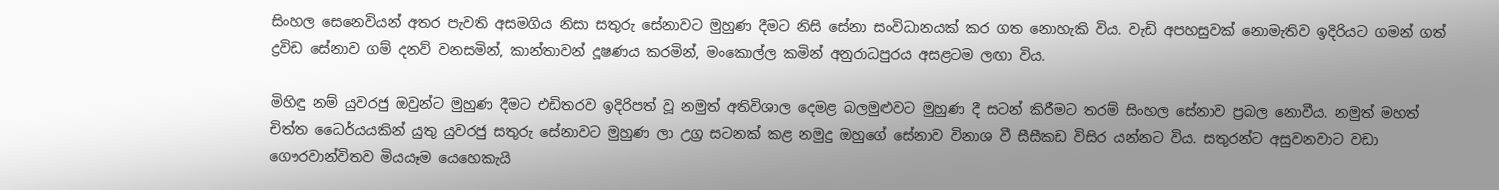සිංහල සෙනෙවියන් අතර පැවති අසමගිය නිසා සතුරු සේනාවට මුහුණ දීමට නිසි සේනා සංවිධානයක් කර ගත නොහැකි විය. වැඩි අපහසුවක් නොමැතිව ඉදිරියට ගමන් ගත් ද්‍රවිඩ සේනාව ගම් දනව් වනසමින්, කාන්තාවන් දූෂණය කරමින්, මංකොල්ල කමින් අනුරාධපුරය අසළටම ලඟා විය.

මිහිඳු නම් යුවරජු ඔවුන්ට මුහුණ දීමට එඩිතරව ඉදිරිපත් වූ නමුත් අතිවිශාල දෙමළ බලමුළුවට මුහුණ දී සටන් කිරීමට තරම් සිංහල සේනාව ප්‍රබල නොවීය. නමුත් මහත් චිත්ත ධෛර්යයකින් යුතු යුවරජු සතුරු සේනාවට මුහුණ ලා උග්‍ර සටනක් කළ නමුදු ඔහුගේ සේනාව විනාශ වී සීසීකඩ විසිර යන්නට විය. සතුරන්ට අසුවනවාට වඩා ගෞරවාන්විතව මියයෑම යෙහෙකැයි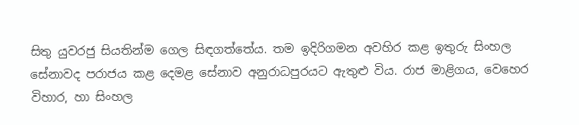සිතු යුවරජු සියතින්ම ගෙල සිඳගත්තේය. තම ඉදිරිගමන අවහිර කළ ඉතුරු සිංහල සේනාවද පරාජය කළ දෙමළ සේනාව අනුරාධපුරයට ඇතුළු විය. රාජ මාළිගය, වෙහෙර විහාර, හා සිංහල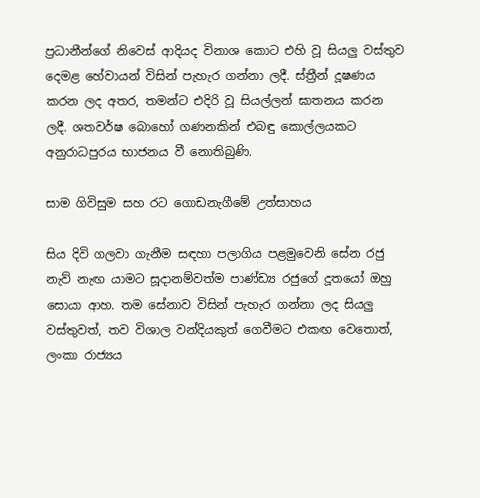ප්‍රධානීන්ගේ නිවෙස් ආදියද විනාශ කොට එහි වූ සියලු වස්තුව දෙමළ හේවායන් විසින් පැහැර ගන්නා ලදී. ස්ත්‍රීන් දූෂණය කරන ලද අතර, තමන්ට එදිරි වූ සියල්ලන් ඝාතනය කරන ලදී. ශතවර්ෂ බොහෝ ගණනකින් එබඳු කොල්ලයකට අනුරාධපුරය භාජනය වී නොතිබුණි.

සාම ගිවිසුම සහ රට ගොඩනැගීමේ උත්සාහය

සිය දිවි ගලවා ගැනීම සඳහා පලාගිය පළමුවෙනි සේන රජු නැව් නැඟ යාමට සූදානම්වත්ම පාණ්ඩ්‍ය රජුගේ දූතයෝ ඔහු සොයා ආහ. තම සේනාව විසින් පැහැර ගන්නා ලද සියලු වස්තුවත්, තව විශාල වන්දියකුත් ගෙවීමට එකඟ වෙතොත්, ලංකා රාජ්‍යය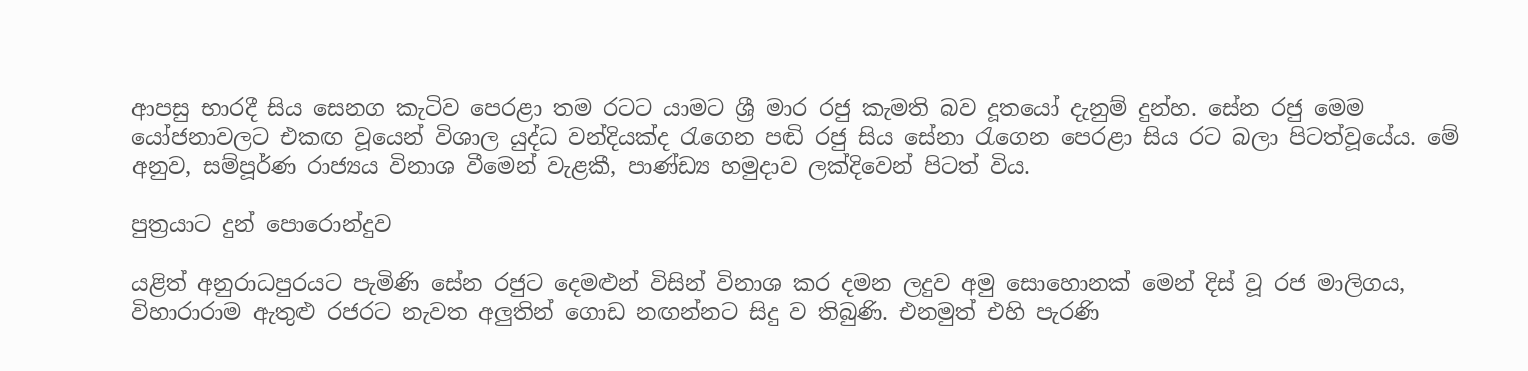ආපසු භාරදී සිය සෙනග කැටිව පෙරළා තම රටට යාමට ශ්‍රී මාර රජු කැමති බව දූතයෝ දැනුම් දුන්හ. සේන රජු මෙම යෝජනාවලට එකඟ වූයෙන් විශාල යුද්ධ වන්දියක්ද රැගෙන පඬි රජු සිය සේනා රැගෙන පෙරළා සිය රට බලා පිටත්වූයේය. මේ අනුව, සම්පූර්ණ රාජ්‍යය විනාශ වීමෙන් වැළකී, පාණ්ඩ්‍ය හමුදාව ලක්දිවෙන් පිටත් විය.

පුත්‍රයාට දුන් පොරොන්දුව

යළිත් අනුරාධපුරයට පැමිණි සේන රජුට දෙමළුන් විසින් විනාශ කර දමන ලදුව අමු සොහොනක් මෙන් දිස් වූ රජ මාලිගය, විහාරාරාම ඇතුළු රජරට නැවත අලුතින් ගොඩ නඟන්නට සිදු ව තිබුණි. එනමුත් එහි පැරණි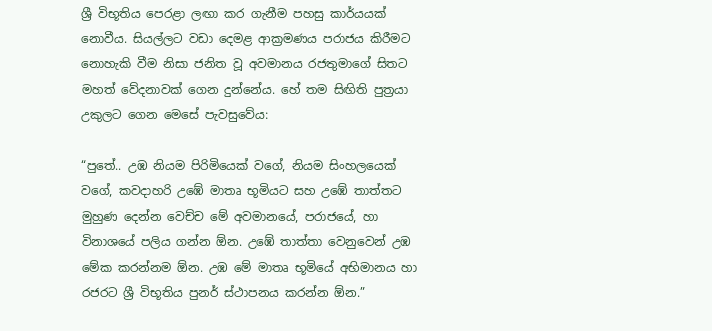ශ්‍රී විභූතිය පෙරළා ලඟා කර ගැනීම පහසු කාර්යයක් නොවීය. සියල්ලට වඩා දෙමළ ආක්‍රමණය පරාජය කිරීමට නොහැකි වීම නිසා ජනිත වූ අවමානය රජතුමාගේ සිතට මහත් වේදනාවක් ගෙන දුන්නේය. හේ තම සිඟිති පුත්‍රයා උකුලට ගෙන මෙසේ පැවසුවේය:

“පුතේ.. උඹ නියම පිරිමියෙක් වගේ, නියම සිංහලයෙක් වගේ, කවදාහරි උඹේ මාතෘ භූමියට සහ උඹේ තාත්තට මුහුණ දෙන්න වෙච්ච මේ අවමානයේ, පරාජයේ, හා විනාශයේ පලිය ගන්න ඕන. උඹේ තාත්තා වෙනුවෙන් උඹ මේක කරන්නම ඕන. උඹ මේ මාතෘ භූමියේ අභිමානය හා රජරට ශ්‍රී විභූතිය පුනර් ස්ථාපනය කරන්න ඕන.”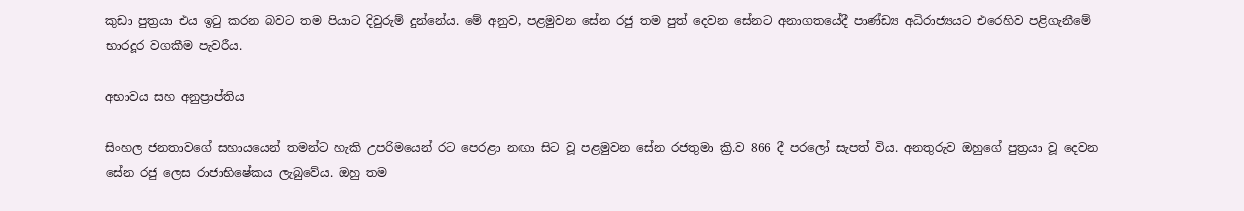කුඩා පුත්‍රයා එය ඉටු කරන බවට තම පියාට දිවුරුම් දුන්නේය. මේ අනුව, පළමුවන සේන රජු තම පුත් දෙවන සේනට අනාගතයේදී පාණ්ඩ්‍ය අධිරාජ්‍යයට එරෙහිව පළිගැනීමේ භාරදූර වගකීම පැවරීය.

අභාවය සහ අනුප්‍රාප්තිය

සිංහල ජනතාවගේ සහායයෙන් තමන්ට හැකි උපරිමයෙන් රට පෙරළා නඟා සිට වූ පළමුවන සේන රජතුමා ක්‍රි.ව 866 දී පරලෝ සැපත් විය. අනතුරුව ඔහුගේ පුත්‍රයා වූ දෙවන සේන රජු ලෙස රාජාභිෂේකය ලැබුවේය. ඔහු තම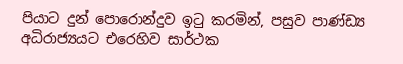පියාට දුන් පොරොන්දුව ඉටු කරමින්, පසුව පාණ්ඩ්‍ය අධිරාජ්‍යයට එරෙහිව සාර්ථක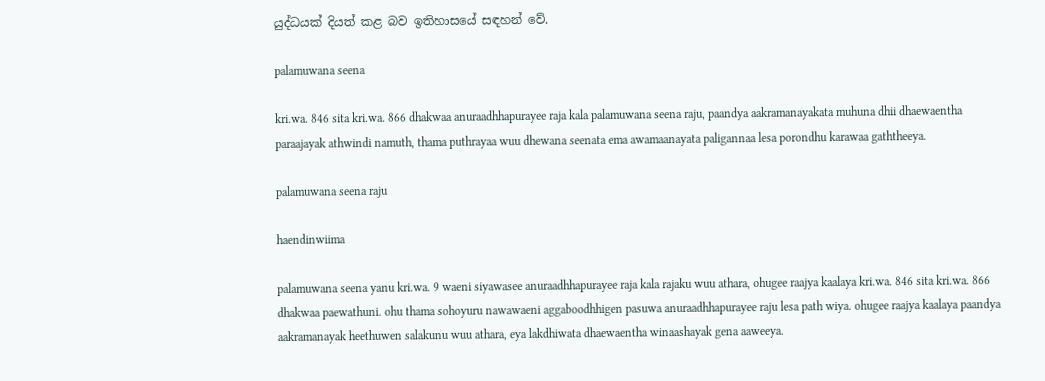යුද්ධයක් දියත් කළ බව ඉතිහාසයේ සඳහන් වේ.

palamuwana seena

kri.wa. 846 sita kri.wa. 866 dhakwaa anuraadhhapurayee raja kala palamuwana seena raju, paandya aakramanayakata muhuna dhii dhaewaentha paraajayak athwindi namuth, thama puthrayaa wuu dhewana seenata ema awamaanayata paligannaa lesa porondhu karawaa gaththeeya.

palamuwana seena raju

haendinwiima

palamuwana seena yanu kri.wa. 9 waeni siyawasee anuraadhhapurayee raja kala rajaku wuu athara, ohugee raajya kaalaya kri.wa. 846 sita kri.wa. 866 dhakwaa paewathuni. ohu thama sohoyuru nawawaeni aggaboodhhigen pasuwa anuraadhhapurayee raju lesa path wiya. ohugee raajya kaalaya paandya aakramanayak heethuwen salakunu wuu athara, eya lakdhiwata dhaewaentha winaashayak gena aaweeya.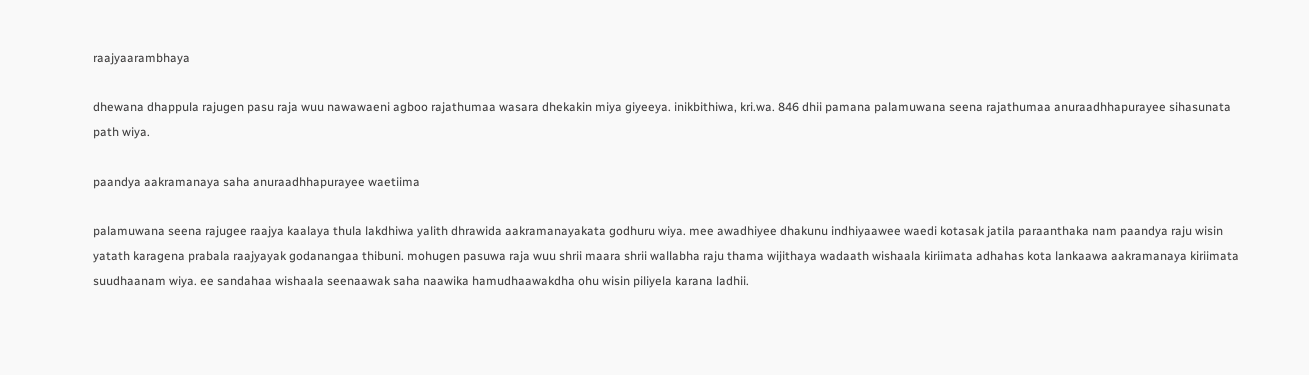raajyaarambhaya

dhewana dhappula rajugen pasu raja wuu nawawaeni agboo rajathumaa wasara dhekakin miya giyeeya. inikbithiwa, kri.wa. 846 dhii pamana palamuwana seena rajathumaa anuraadhhapurayee sihasunata path wiya.

paandya aakramanaya saha anuraadhhapurayee waetiima

palamuwana seena rajugee raajya kaalaya thula lakdhiwa yalith dhrawida aakramanayakata godhuru wiya. mee awadhiyee dhakunu indhiyaawee waedi kotasak jatila paraanthaka nam paandya raju wisin yatath karagena prabala raajyayak godanangaa thibuni. mohugen pasuwa raja wuu shrii maara shrii wallabha raju thama wijithaya wadaath wishaala kiriimata adhahas kota lankaawa aakramanaya kiriimata suudhaanam wiya. ee sandahaa wishaala seenaawak saha naawika hamudhaawakdha ohu wisin piliyela karana ladhii.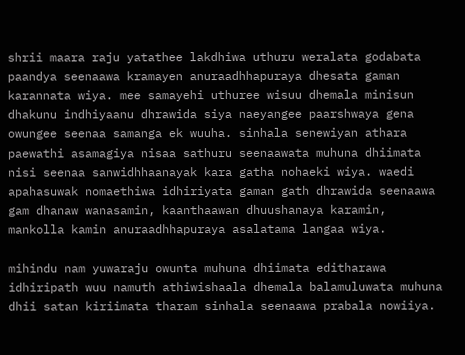shrii maara raju yatathee lakdhiwa uthuru weralata godabata paandya seenaawa kramayen anuraadhhapuraya dhesata gaman karannata wiya. mee samayehi uthuree wisuu dhemala minisun dhakunu indhiyaanu dhrawida siya naeyangee paarshwaya gena owungee seenaa samanga ek wuuha. sinhala senewiyan athara paewathi asamagiya nisaa sathuru seenaawata muhuna dhiimata nisi seenaa sanwidhhaanayak kara gatha nohaeki wiya. waedi apahasuwak nomaethiwa idhiriyata gaman gath dhrawida seenaawa gam dhanaw wanasamin, kaanthaawan dhuushanaya karamin, mankolla kamin anuraadhhapuraya asalatama langaa wiya.

mihindu nam yuwaraju owunta muhuna dhiimata editharawa idhiripath wuu namuth athiwishaala dhemala balamuluwata muhuna dhii satan kiriimata tharam sinhala seenaawa prabala nowiiya.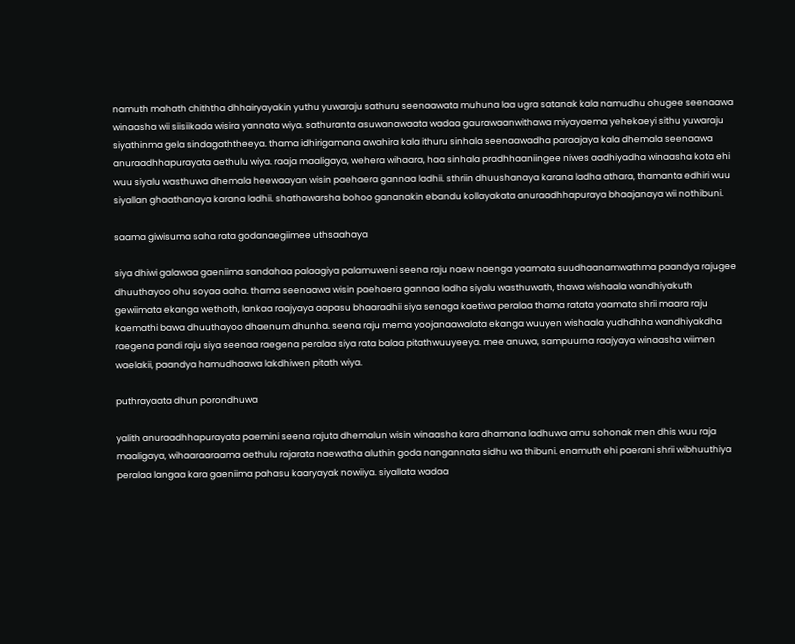namuth mahath chiththa dhhairyayakin yuthu yuwaraju sathuru seenaawata muhuna laa ugra satanak kala namudhu ohugee seenaawa winaasha wii siisiikada wisira yannata wiya. sathuranta asuwanawaata wadaa gaurawaanwithawa miyayaema yehekaeyi sithu yuwaraju siyathinma gela sindagaththeeya. thama idhirigamana awahira kala ithuru sinhala seenaawadha paraajaya kala dhemala seenaawa anuraadhhapurayata aethulu wiya. raaja maaligaya, wehera wihaara, haa sinhala pradhhaaniingee niwes aadhiyadha winaasha kota ehi wuu siyalu wasthuwa dhemala heewaayan wisin paehaera gannaa ladhii. sthriin dhuushanaya karana ladha athara, thamanta edhiri wuu siyallan ghaathanaya karana ladhii. shathawarsha bohoo gananakin ebandu kollayakata anuraadhhapuraya bhaajanaya wii nothibuni.

saama giwisuma saha rata godanaegiimee uthsaahaya

siya dhiwi galawaa gaeniima sandahaa palaagiya palamuweni seena raju naew naenga yaamata suudhaanamwathma paandya rajugee dhuuthayoo ohu soyaa aaha. thama seenaawa wisin paehaera gannaa ladha siyalu wasthuwath, thawa wishaala wandhiyakuth gewiimata ekanga wethoth, lankaa raajyaya aapasu bhaaradhii siya senaga kaetiwa peralaa thama ratata yaamata shrii maara raju kaemathi bawa dhuuthayoo dhaenum dhunha. seena raju mema yoojanaawalata ekanga wuuyen wishaala yudhdhha wandhiyakdha raegena pandi raju siya seenaa raegena peralaa siya rata balaa pitathwuuyeeya. mee anuwa, sampuurna raajyaya winaasha wiimen waelakii, paandya hamudhaawa lakdhiwen pitath wiya.

puthrayaata dhun porondhuwa

yalith anuraadhhapurayata paemini seena rajuta dhemalun wisin winaasha kara dhamana ladhuwa amu sohonak men dhis wuu raja maaligaya, wihaaraaraama aethulu rajarata naewatha aluthin goda nangannata sidhu wa thibuni. enamuth ehi paerani shrii wibhuuthiya peralaa langaa kara gaeniima pahasu kaaryayak nowiiya. siyallata wadaa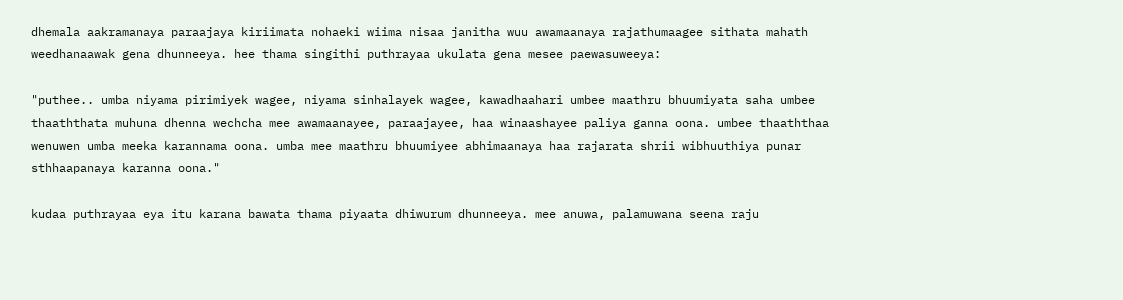dhemala aakramanaya paraajaya kiriimata nohaeki wiima nisaa janitha wuu awamaanaya rajathumaagee sithata mahath weedhanaawak gena dhunneeya. hee thama singithi puthrayaa ukulata gena mesee paewasuweeya:

"puthee.. umba niyama pirimiyek wagee, niyama sinhalayek wagee, kawadhaahari umbee maathru bhuumiyata saha umbee thaaththata muhuna dhenna wechcha mee awamaanayee, paraajayee, haa winaashayee paliya ganna oona. umbee thaaththaa wenuwen umba meeka karannama oona. umba mee maathru bhuumiyee abhimaanaya haa rajarata shrii wibhuuthiya punar sthhaapanaya karanna oona."

kudaa puthrayaa eya itu karana bawata thama piyaata dhiwurum dhunneeya. mee anuwa, palamuwana seena raju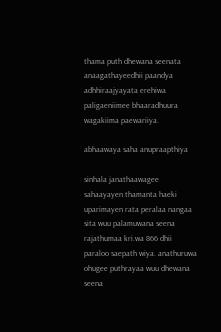thama puth dhewana seenata anaagathayeedhii paandya adhhiraajyayata erehiwa paligaeniimee bhaaradhuura wagakiima paewariiya.

abhaawaya saha anupraapthiya

sinhala janathaawagee sahaayayen thamanta haeki uparimayen rata peralaa nangaa sita wuu palamuwana seena rajathumaa kri.wa 866 dhii paraloo saepath wiya. anathuruwa ohugee puthrayaa wuu dhewana seena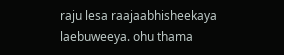raju lesa raajaabhisheekaya laebuweeya. ohu thama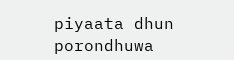piyaata dhun porondhuwa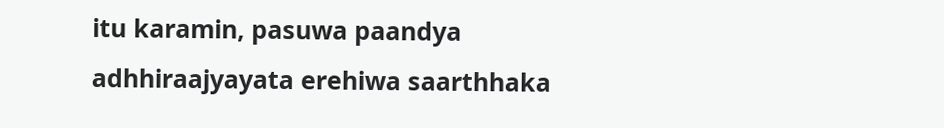itu karamin, pasuwa paandya adhhiraajyayata erehiwa saarthhaka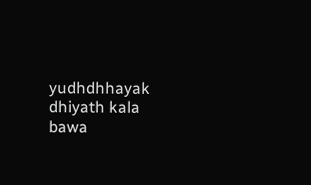yudhdhhayak dhiyath kala bawa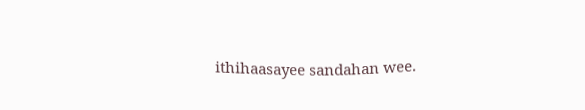ithihaasayee sandahan wee.